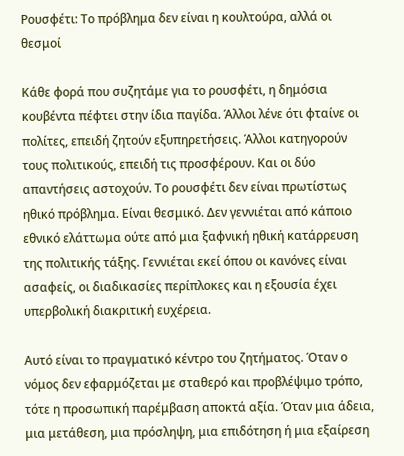Ρουσφέτι: Το πρόβλημα δεν είναι η κουλτούρα, αλλά οι θεσμοί

Κάθε φορά που συζητάμε για το ρουσφέτι, η δημόσια κουβέντα πέφτει στην ίδια παγίδα. Άλλοι λένε ότι φταίνε οι πολίτες, επειδή ζητούν εξυπηρετήσεις. Άλλοι κατηγορούν τους πολιτικούς, επειδή τις προσφέρουν. Και οι δύο απαντήσεις αστοχούν. Το ρουσφέτι δεν είναι πρωτίστως ηθικό πρόβλημα. Είναι θεσμικό. Δεν γεννιέται από κάποιο εθνικό ελάττωμα ούτε από μια ξαφνική ηθική κατάρρευση της πολιτικής τάξης. Γεννιέται εκεί όπου οι κανόνες είναι ασαφείς, οι διαδικασίες περίπλοκες και η εξουσία έχει υπερβολική διακριτική ευχέρεια.

Αυτό είναι το πραγματικό κέντρο του ζητήματος. Όταν ο νόμος δεν εφαρμόζεται με σταθερό και προβλέψιμο τρόπο, τότε η προσωπική παρέμβαση αποκτά αξία. Όταν μια άδεια, μια μετάθεση, μια πρόσληψη, μια επιδότηση ή μια εξαίρεση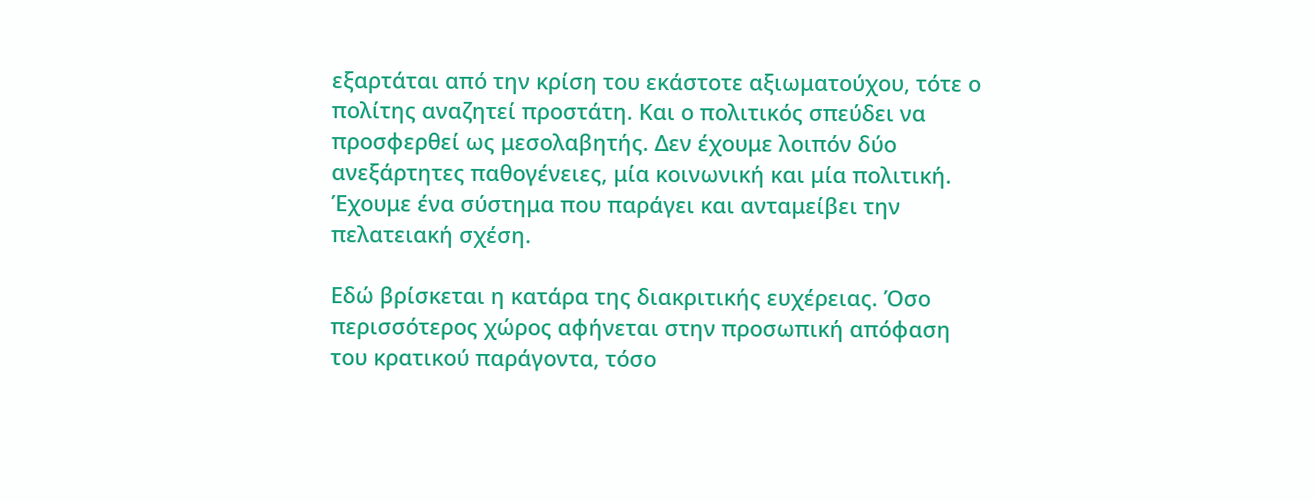εξαρτάται από την κρίση του εκάστοτε αξιωματούχου, τότε ο πολίτης αναζητεί προστάτη. Και ο πολιτικός σπεύδει να προσφερθεί ως μεσολαβητής. Δεν έχουμε λοιπόν δύο ανεξάρτητες παθογένειες, μία κοινωνική και μία πολιτική. Έχουμε ένα σύστημα που παράγει και ανταμείβει την πελατειακή σχέση.

Εδώ βρίσκεται η κατάρα της διακριτικής ευχέρειας. Όσο περισσότερος χώρος αφήνεται στην προσωπική απόφαση του κρατικού παράγοντα, τόσο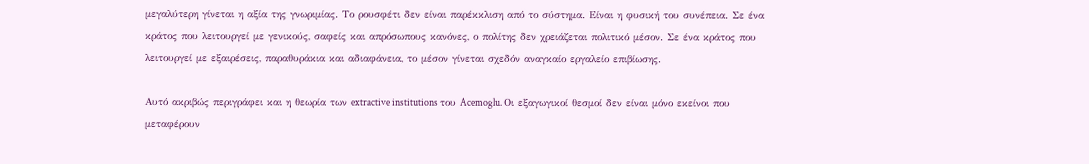μεγαλύτερη γίνεται η αξία της γνωριμίας. Το ρουσφέτι δεν είναι παρέκκλιση από το σύστημα. Είναι η φυσική του συνέπεια. Σε ένα κράτος που λειτουργεί με γενικούς, σαφείς και απρόσωπους κανόνες, ο πολίτης δεν χρειάζεται πολιτικό μέσον. Σε ένα κράτος που λειτουργεί με εξαιρέσεις, παραθυράκια και αδιαφάνεια, το μέσον γίνεται σχεδόν αναγκαίο εργαλείο επιβίωσης.

Αυτό ακριβώς περιγράφει και η θεωρία των extractive institutions του Acemoglu. Οι εξαγωγικοί θεσμοί δεν είναι μόνο εκείνοι που μεταφέρουν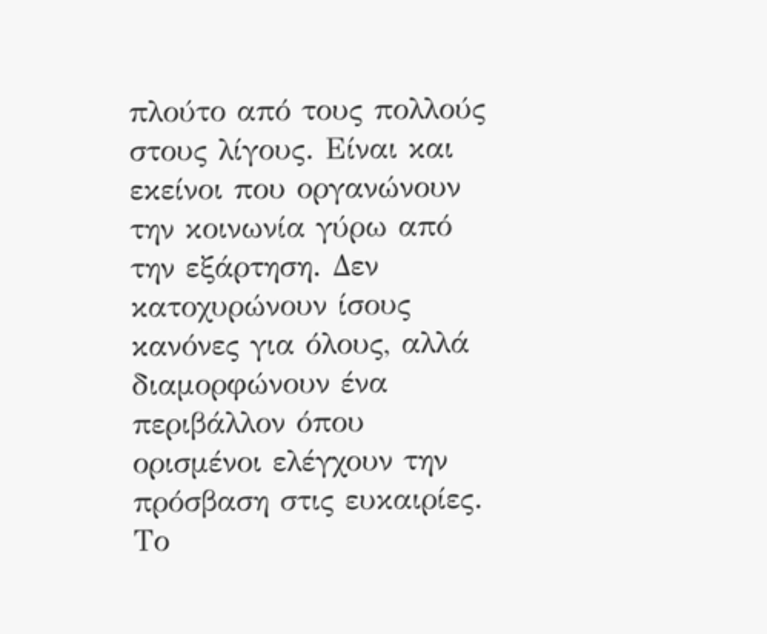πλούτο από τους πολλούς στους λίγους. Είναι και εκείνοι που οργανώνουν την κοινωνία γύρω από την εξάρτηση. Δεν κατοχυρώνουν ίσους κανόνες για όλους, αλλά διαμορφώνουν ένα περιβάλλον όπου ορισμένοι ελέγχουν την πρόσβαση στις ευκαιρίες. Το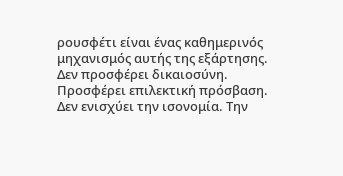ρουσφέτι είναι ένας καθημερινός μηχανισμός αυτής της εξάρτησης. Δεν προσφέρει δικαιοσύνη. Προσφέρει επιλεκτική πρόσβαση. Δεν ενισχύει την ισονομία. Την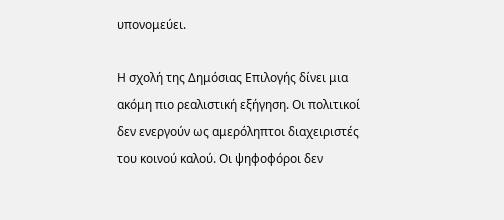υπονομεύει.

Η σχολή της Δημόσιας Επιλογής δίνει μια ακόμη πιο ρεαλιστική εξήγηση. Οι πολιτικοί δεν ενεργούν ως αμερόληπτοι διαχειριστές του κοινού καλού. Οι ψηφοφόροι δεν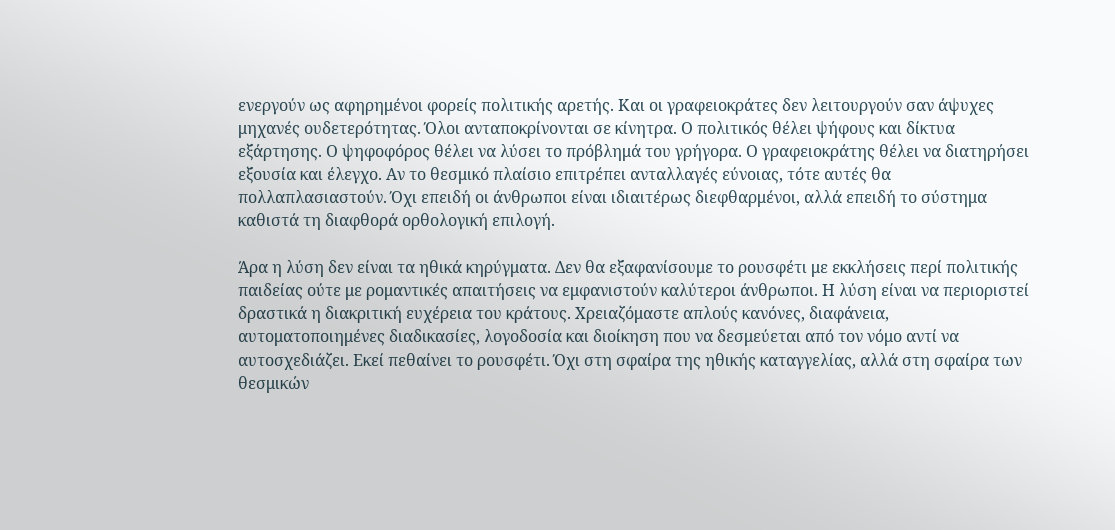ενεργούν ως αφηρημένοι φορείς πολιτικής αρετής. Και οι γραφειοκράτες δεν λειτουργούν σαν άψυχες μηχανές ουδετερότητας. Όλοι ανταποκρίνονται σε κίνητρα. Ο πολιτικός θέλει ψήφους και δίκτυα εξάρτησης. Ο ψηφοφόρος θέλει να λύσει το πρόβλημά του γρήγορα. Ο γραφειοκράτης θέλει να διατηρήσει εξουσία και έλεγχο. Αν το θεσμικό πλαίσιο επιτρέπει ανταλλαγές εύνοιας, τότε αυτές θα πολλαπλασιαστούν. Όχι επειδή οι άνθρωποι είναι ιδιαιτέρως διεφθαρμένοι, αλλά επειδή το σύστημα καθιστά τη διαφθορά ορθολογική επιλογή.

Άρα η λύση δεν είναι τα ηθικά κηρύγματα. Δεν θα εξαφανίσουμε το ρουσφέτι με εκκλήσεις περί πολιτικής παιδείας ούτε με ρομαντικές απαιτήσεις να εμφανιστούν καλύτεροι άνθρωποι. Η λύση είναι να περιοριστεί δραστικά η διακριτική ευχέρεια του κράτους. Χρειαζόμαστε απλούς κανόνες, διαφάνεια, αυτοματοποιημένες διαδικασίες, λογοδοσία και διοίκηση που να δεσμεύεται από τον νόμο αντί να αυτοσχεδιάζει. Εκεί πεθαίνει το ρουσφέτι. Όχι στη σφαίρα της ηθικής καταγγελίας, αλλά στη σφαίρα των θεσμικών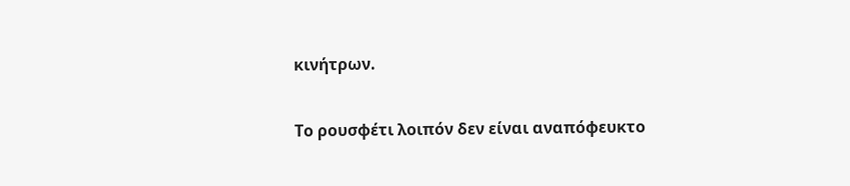κινήτρων.

Το ρουσφέτι λοιπόν δεν είναι αναπόφευκτο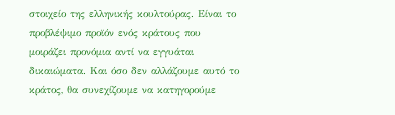στοιχείο της ελληνικής κουλτούρας. Είναι το προβλέψιμο προϊόν ενός κράτους που μοιράζει προνόμια αντί να εγγυάται δικαιώματα. Και όσο δεν αλλάζουμε αυτό το κράτος, θα συνεχίζουμε να κατηγορούμε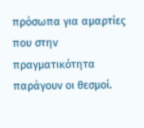πρόσωπα για αμαρτίες που στην πραγματικότητα παράγουν οι θεσμοί.